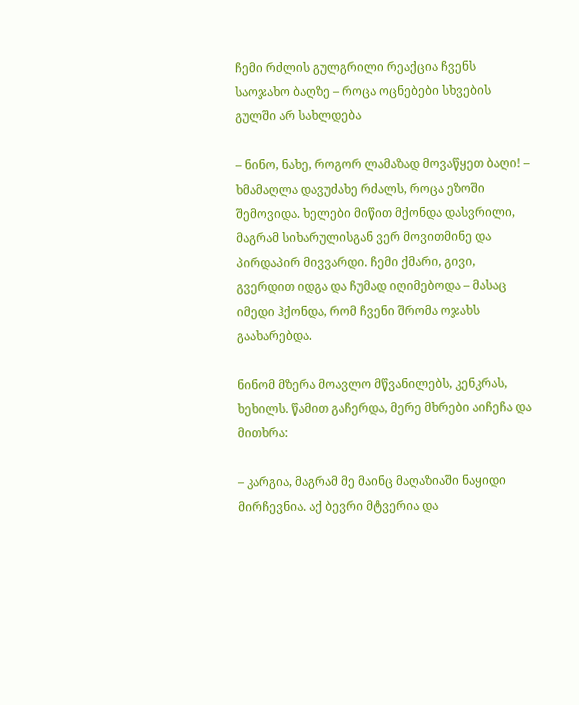ჩემი რძლის გულგრილი რეაქცია ჩვენს საოჯახო ბაღზე – როცა ოცნებები სხვების გულში არ სახლდება

– ნინო, ნახე, როგორ ლამაზად მოვაწყეთ ბაღი! – ხმამაღლა დავუძახე რძალს, როცა ეზოში შემოვიდა. ხელები მიწით მქონდა დასვრილი, მაგრამ სიხარულისგან ვერ მოვითმინე და პირდაპირ მივვარდი. ჩემი ქმარი, გივი, გვერდით იდგა და ჩუმად იღიმებოდა – მასაც იმედი ჰქონდა, რომ ჩვენი შრომა ოჯახს გაახარებდა.

ნინომ მზერა მოავლო მწვანილებს, კენკრას, ხეხილს. წამით გაჩერდა, მერე მხრები აიჩეჩა და მითხრა:

– კარგია, მაგრამ მე მაინც მაღაზიაში ნაყიდი მირჩევნია. აქ ბევრი მტვერია და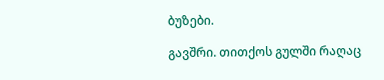ბუზები.

გავშრი. თითქოს გულში რაღაც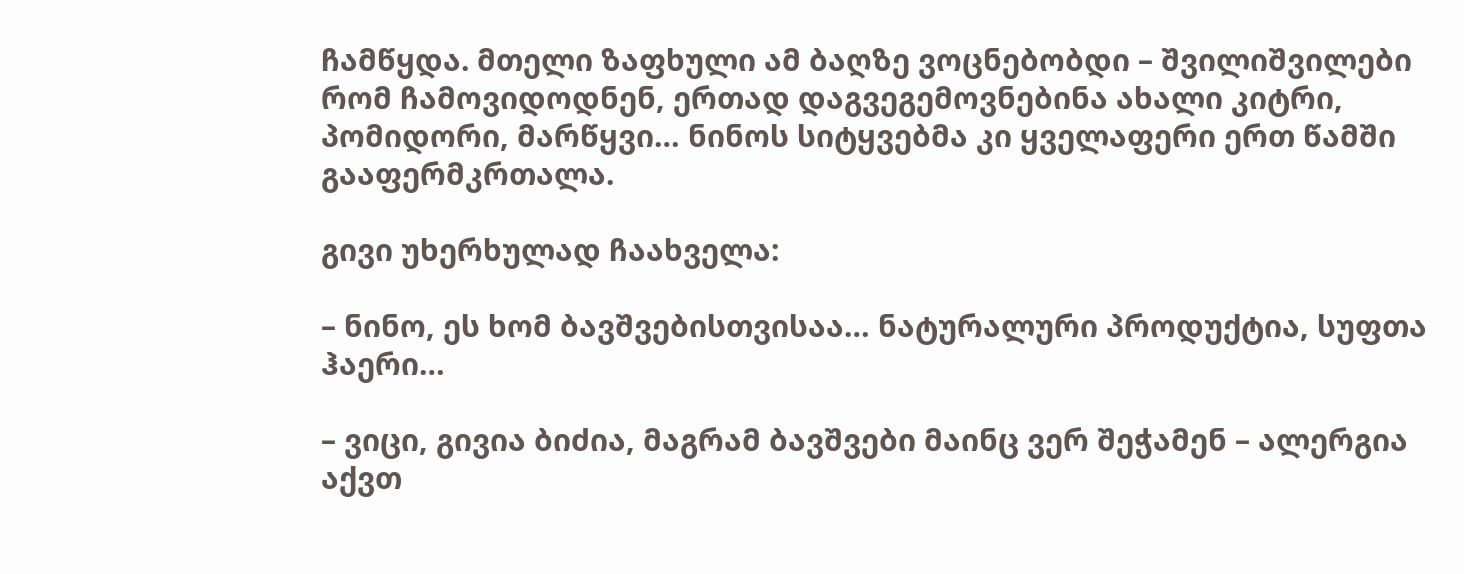ჩამწყდა. მთელი ზაფხული ამ ბაღზე ვოცნებობდი – შვილიშვილები რომ ჩამოვიდოდნენ, ერთად დაგვეგემოვნებინა ახალი კიტრი, პომიდორი, მარწყვი… ნინოს სიტყვებმა კი ყველაფერი ერთ წამში გააფერმკრთალა.

გივი უხერხულად ჩაახველა:

– ნინო, ეს ხომ ბავშვებისთვისაა… ნატურალური პროდუქტია, სუფთა ჰაერი…

– ვიცი, გივია ბიძია, მაგრამ ბავშვები მაინც ვერ შეჭამენ – ალერგია აქვთ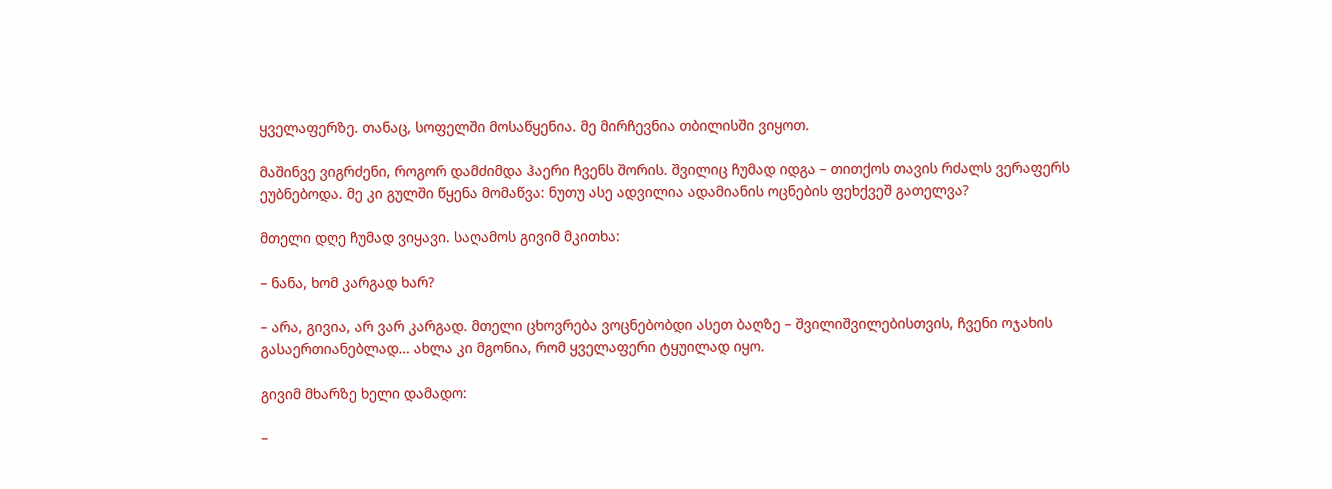ყველაფერზე. თანაც, სოფელში მოსაწყენია. მე მირჩევნია თბილისში ვიყოთ.

მაშინვე ვიგრძენი, როგორ დამძიმდა ჰაერი ჩვენს შორის. შვილიც ჩუმად იდგა – თითქოს თავის რძალს ვერაფერს ეუბნებოდა. მე კი გულში წყენა მომაწვა: ნუთუ ასე ადვილია ადამიანის ოცნების ფეხქვეშ გათელვა?

მთელი დღე ჩუმად ვიყავი. საღამოს გივიმ მკითხა:

– ნანა, ხომ კარგად ხარ?

– არა, გივია, არ ვარ კარგად. მთელი ცხოვრება ვოცნებობდი ასეთ ბაღზე – შვილიშვილებისთვის, ჩვენი ოჯახის გასაერთიანებლად… ახლა კი მგონია, რომ ყველაფერი ტყუილად იყო.

გივიმ მხარზე ხელი დამადო:

–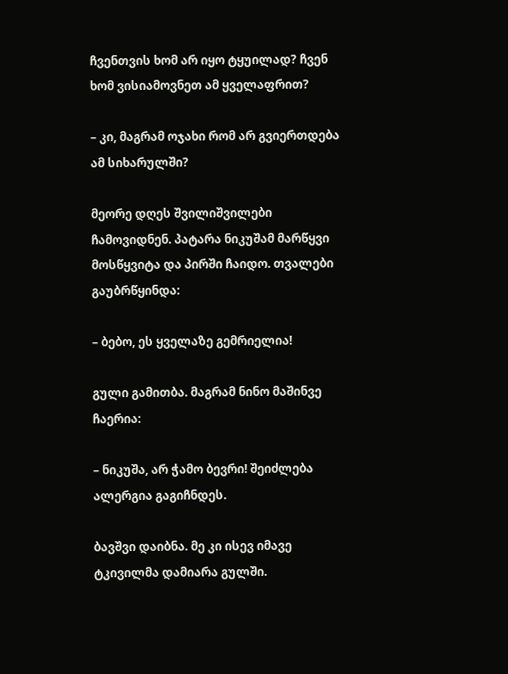ჩვენთვის ხომ არ იყო ტყუილად? ჩვენ ხომ ვისიამოვნეთ ამ ყველაფრით?

– კი, მაგრამ ოჯახი რომ არ გვიერთდება ამ სიხარულში?

მეორე დღეს შვილიშვილები ჩამოვიდნენ. პატარა ნიკუშამ მარწყვი მოსწყვიტა და პირში ჩაიდო. თვალები გაუბრწყინდა:

– ბებო, ეს ყველაზე გემრიელია!

გული გამითბა. მაგრამ ნინო მაშინვე ჩაერია:

– ნიკუშა, არ ჭამო ბევრი! შეიძლება ალერგია გაგიჩნდეს.

ბავშვი დაიბნა. მე კი ისევ იმავე ტკივილმა დამიარა გულში.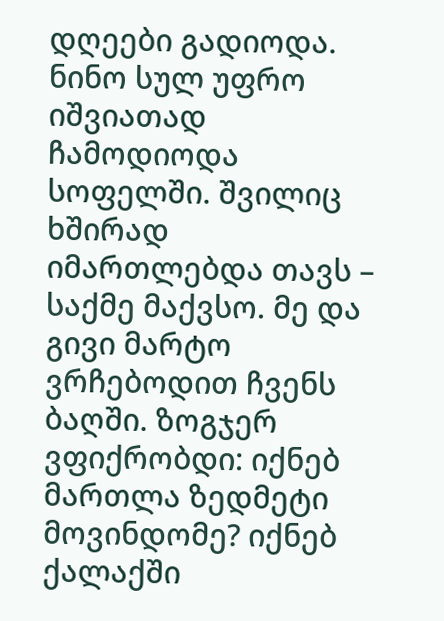დღეები გადიოდა. ნინო სულ უფრო იშვიათად ჩამოდიოდა სოფელში. შვილიც ხშირად იმართლებდა თავს – საქმე მაქვსო. მე და გივი მარტო ვრჩებოდით ჩვენს ბაღში. ზოგჯერ ვფიქრობდი: იქნებ მართლა ზედმეტი მოვინდომე? იქნებ ქალაქში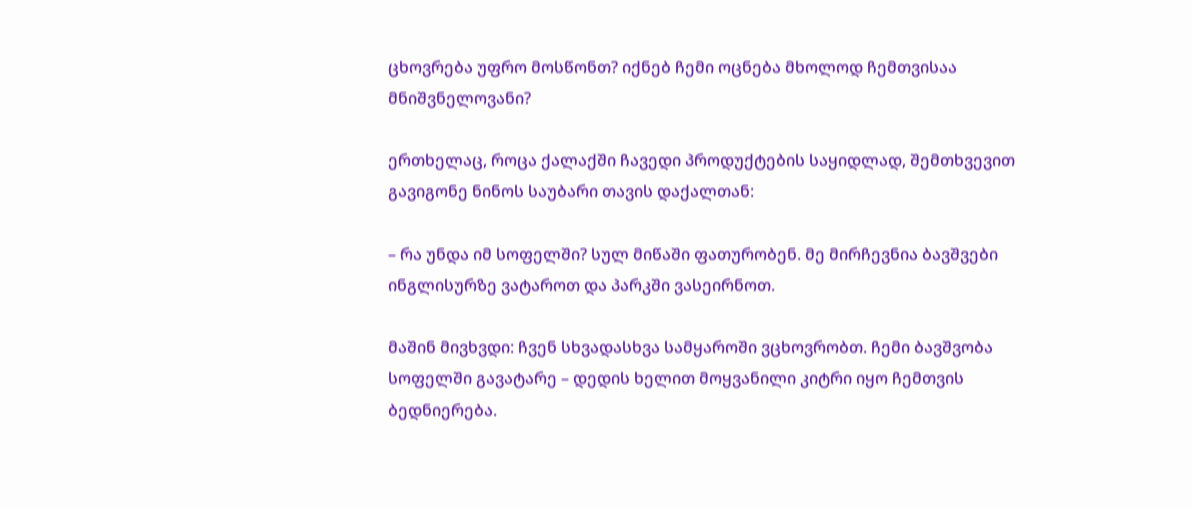ცხოვრება უფრო მოსწონთ? იქნებ ჩემი ოცნება მხოლოდ ჩემთვისაა მნიშვნელოვანი?

ერთხელაც, როცა ქალაქში ჩავედი პროდუქტების საყიდლად, შემთხვევით გავიგონე ნინოს საუბარი თავის დაქალთან:

– რა უნდა იმ სოფელში? სულ მიწაში ფათურობენ. მე მირჩევნია ბავშვები ინგლისურზე ვატაროთ და პარკში ვასეირნოთ.

მაშინ მივხვდი: ჩვენ სხვადასხვა სამყაროში ვცხოვრობთ. ჩემი ბავშვობა სოფელში გავატარე – დედის ხელით მოყვანილი კიტრი იყო ჩემთვის ბედნიერება.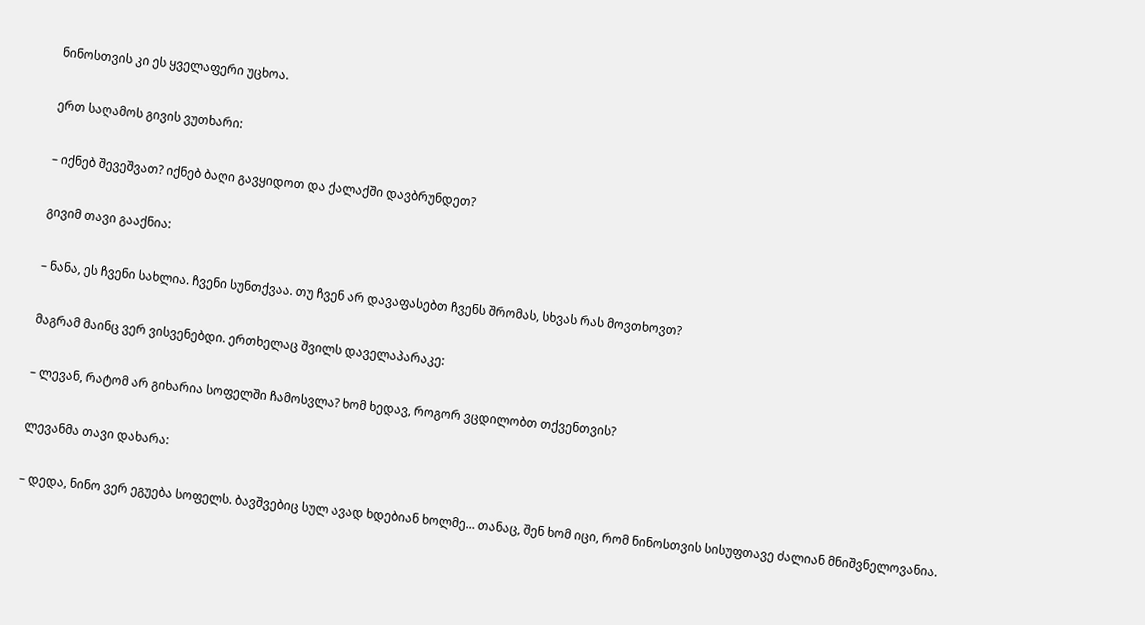ნინოსთვის კი ეს ყველაფერი უცხოა.

ერთ საღამოს გივის ვუთხარი:

– იქნებ შევეშვათ? იქნებ ბაღი გავყიდოთ და ქალაქში დავბრუნდეთ?

გივიმ თავი გააქნია:

– ნანა, ეს ჩვენი სახლია. ჩვენი სუნთქვაა. თუ ჩვენ არ დავაფასებთ ჩვენს შრომას, სხვას რას მოვთხოვთ?

მაგრამ მაინც ვერ ვისვენებდი. ერთხელაც შვილს დაველაპარაკე:

– ლევან, რატომ არ გიხარია სოფელში ჩამოსვლა? ხომ ხედავ, როგორ ვცდილობთ თქვენთვის?

ლევანმა თავი დახარა:

– დედა, ნინო ვერ ეგუება სოფელს. ბავშვებიც სულ ავად ხდებიან ხოლმე… თანაც, შენ ხომ იცი, რომ ნინოსთვის სისუფთავე ძალიან მნიშვნელოვანია.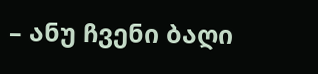– ანუ ჩვენი ბაღი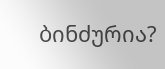ბინძურია?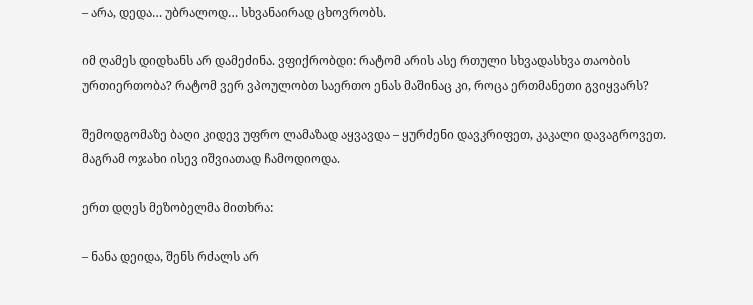– არა, დედა… უბრალოდ… სხვანაირად ცხოვრობს.

იმ ღამეს დიდხანს არ დამეძინა. ვფიქრობდი: რატომ არის ასე რთული სხვადასხვა თაობის ურთიერთობა? რატომ ვერ ვპოულობთ საერთო ენას მაშინაც კი, როცა ერთმანეთი გვიყვარს?

შემოდგომაზე ბაღი კიდევ უფრო ლამაზად აყვავდა – ყურძენი დავკრიფეთ, კაკალი დავაგროვეთ. მაგრამ ოჯახი ისევ იშვიათად ჩამოდიოდა.

ერთ დღეს მეზობელმა მითხრა:

– ნანა დეიდა, შენს რძალს არ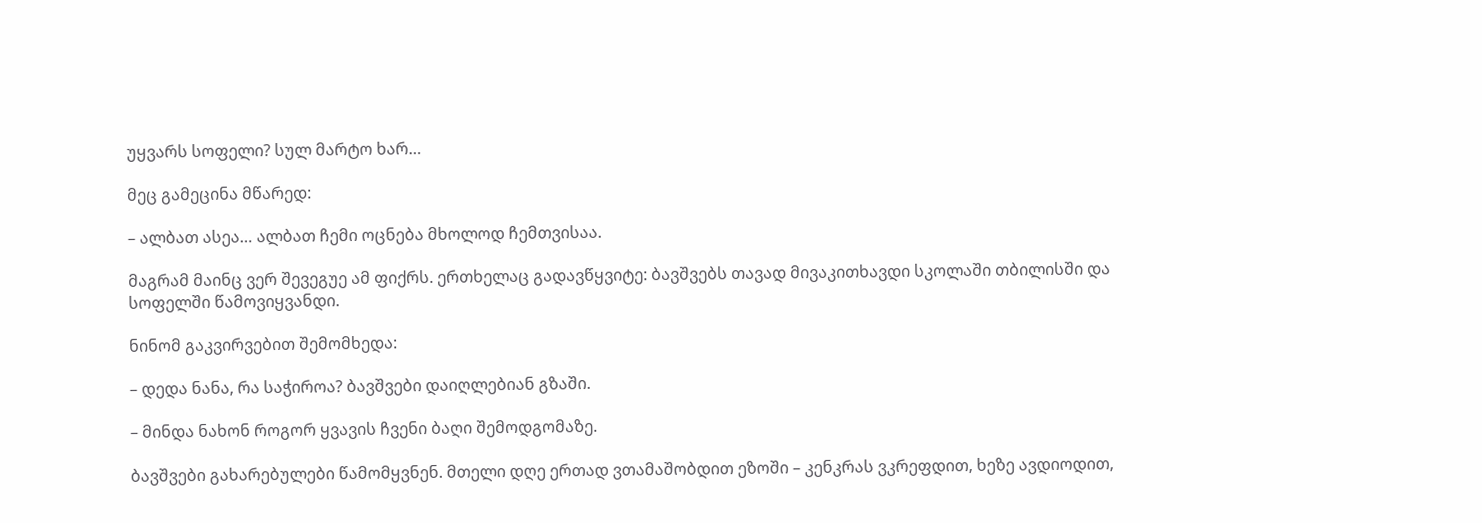უყვარს სოფელი? სულ მარტო ხარ…

მეც გამეცინა მწარედ:

– ალბათ ასეა… ალბათ ჩემი ოცნება მხოლოდ ჩემთვისაა.

მაგრამ მაინც ვერ შევეგუე ამ ფიქრს. ერთხელაც გადავწყვიტე: ბავშვებს თავად მივაკითხავდი სკოლაში თბილისში და სოფელში წამოვიყვანდი.

ნინომ გაკვირვებით შემომხედა:

– დედა ნანა, რა საჭიროა? ბავშვები დაიღლებიან გზაში.

– მინდა ნახონ როგორ ყვავის ჩვენი ბაღი შემოდგომაზე.

ბავშვები გახარებულები წამომყვნენ. მთელი დღე ერთად ვთამაშობდით ეზოში – კენკრას ვკრეფდით, ხეზე ავდიოდით,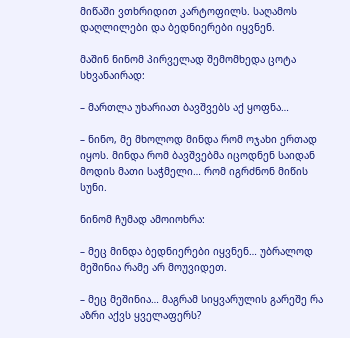მიწაში ვთხრიდით კარტოფილს. საღამოს დაღლილები და ბედნიერები იყვნენ.

მაშინ ნინომ პირველად შემომხედა ცოტა სხვანაირად:

– მართლა უხარიათ ბავშვებს აქ ყოფნა…

– ნინო, მე მხოლოდ მინდა რომ ოჯახი ერთად იყოს. მინდა რომ ბავშვებმა იცოდნენ საიდან მოდის მათი საჭმელი… რომ იგრძნონ მიწის სუნი.

ნინომ ჩუმად ამოიოხრა:

– მეც მინდა ბედნიერები იყვნენ… უბრალოდ მეშინია რამე არ მოუვიდეთ.

– მეც მეშინია… მაგრამ სიყვარულის გარეშე რა აზრი აქვს ყველაფერს?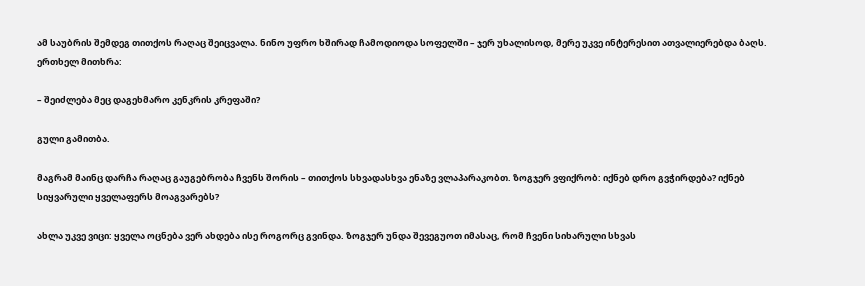ამ საუბრის შემდეგ თითქოს რაღაც შეიცვალა. ნინო უფრო ხშირად ჩამოდიოდა სოფელში – ჯერ უხალისოდ, მერე უკვე ინტერესით ათვალიერებდა ბაღს. ერთხელ მითხრა:

– შეიძლება მეც დაგეხმარო კენკრის კრეფაში?

გული გამითბა.

მაგრამ მაინც დარჩა რაღაც გაუგებრობა ჩვენს შორის – თითქოს სხვადასხვა ენაზე ვლაპარაკობთ. ზოგჯერ ვფიქრობ: იქნებ დრო გვჭირდება? იქნებ სიყვარული ყველაფერს მოაგვარებს?

ახლა უკვე ვიცი: ყველა ოცნება ვერ ახდება ისე როგორც გვინდა. ზოგჯერ უნდა შევეგუოთ იმასაც, რომ ჩვენი სიხარული სხვას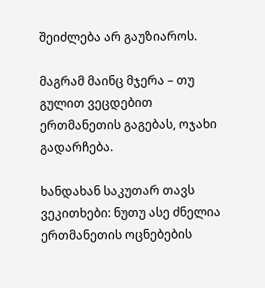შეიძლება არ გაუზიაროს.

მაგრამ მაინც მჯერა – თუ გულით ვეცდებით ერთმანეთის გაგებას, ოჯახი გადარჩება.

ხანდახან საკუთარ თავს ვეკითხები: ნუთუ ასე ძნელია ერთმანეთის ოცნებების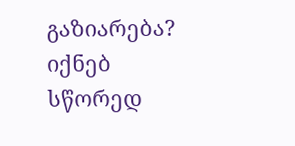გაზიარება? იქნებ სწორედ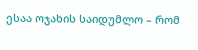ესაა ოჯახის საიდუმლო – რომ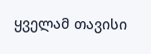ყველამ თავისი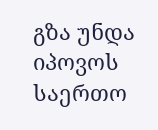გზა უნდა იპოვოს საერთო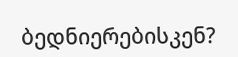ბედნიერებისკენ?